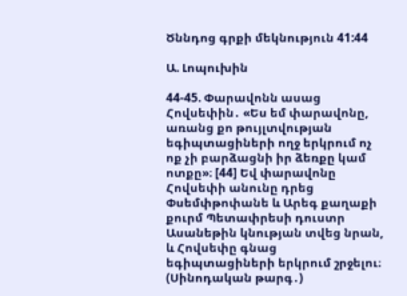Ծննդոց գրքի մեկնություն 41:44

Ա. Լոպուխին

44-45. Փարավոնն ասաց Հովսեփին․ «Ես եմ փարավոնը, առանց քո թույլտվության եգիպտացիների ողջ երկրում ոչ ոք չի բարձացնի իր ձեռքը կամ ոտքը»։ [44] Եվ փարավոնը Հովսեփի անունը դրեց Փսեմփթոփանե և Արեգ քաղաքի քուրմ Պետափրեսի դուստր Ասանեթին կնության տվեց նրան, և Հովսեփը գնաց եգիպտացիների երկրում շրջելու։ (Սինոդական թարգ․)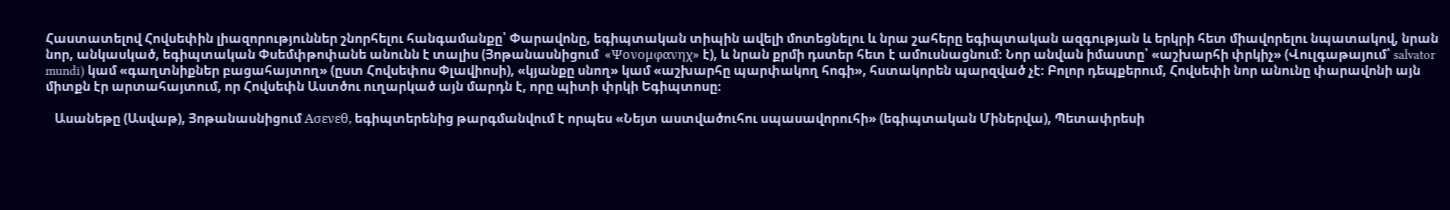Հաստատելով Հովսեփին լիազորություններ շնորհելու հանգամանքը՝ Փարավոնը, եգիպտական տիպին ավելի մոտեցնելու և նրա շահերը եգիպտական ազգության և երկրի հետ միավորելու նպատակով, նրան նոր, անկասկած, եգիպտական Փսեմփթոփանե անունն է տալիս (Յոթանասնիցում  «Ψονομφανηχ» է), և նրան քրմի դստեր հետ է ամուսնացնում։ Նոր անվան իմաստը՝ «աշխարհի փրկիչ» (Վուլգաթայում՝ salvator mundi) կամ «գաղտնիքներ բացահայտող» (ըստ Հովսեփոս Փլավիոսի), «կյանքը սնող» կամ «աշխարհը պարփակող հոգի», հստակորեն պարզված չէ։ Բոլոր դեպքերում, Հովսեփի նոր անունը փարավոնի այն միտքն էր արտահայտում, որ Հովսեփն Աստծու ուղարկած այն մարդն է, որը պիտի փրկի Եգիպտոսը։

   Ասանեթը (Ասվաթ), Յոթանասնիցում Ασενεθ, եգիպտերենից թարգմանվում է որպես «Նեյտ աստվածուհու սպասավորուհի» (եգիպտական Միներվա), Պետափրեսի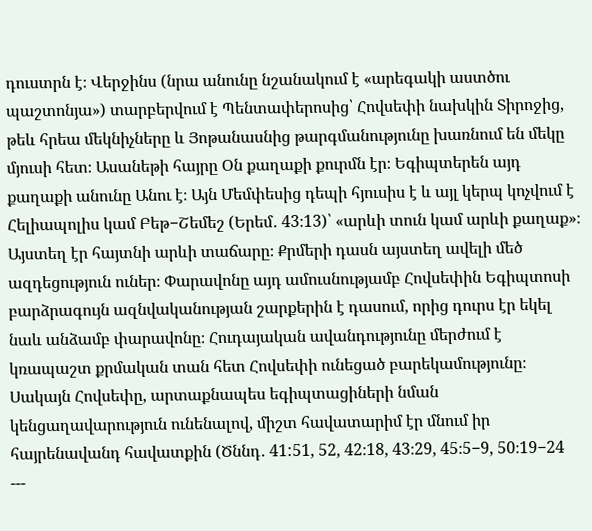դուստրն է։ Վերջինս (նրա անունը նշանակում է «արեգակի աստծու պաշտոնյա») տարբերվում է Պենտափերոսից՝ Հովսեփի նախկին Տիրոջից, թեև հրեա մեկնիչները և Յոթանասնից թարգմանությունը խառնում են մեկը մյուսի հետ։ Ասանեթի հայրը Օն քաղաքի քուրմն էր։ Եգիպտերեն այդ քաղաքի անունը Անու է։ Այն Մեմփեսից դեպի հյուսիս է և այլ կերպ կոչվում է Հելիապոլիս կամ Բեթ−Շեմեշ (Երեմ․ 43։13)՝ «արևի տուն կամ արևի քաղաք»։ Այստեղ էր հայտնի արևի տաճարը։ Քրմերի դասն այստեղ ավելի մեծ ազդեցություն ուներ։ Փարավոնը այդ ամուսնությամբ Հովսեփին Եգիպտոսի բարձրագույն ազնվականության շարքերին է դասում, որից դուրս էր եկել նաև անձամբ փարավոնը։ Հուդայական ավանդությունը մերժում է կռապաշտ քրմական տան հետ Հովսեփի ունեցած բարեկամությունը։ Սակայն Հովսեփը, արտաքնապես եգիպտացիների նման կենցաղավարություն ունենալով, միշտ հավատարիմ էր մնում իր հայրենավանդ հավատքին (Ծննդ․ 41:51, 52, 42։18, 43։29, 45։5−9, 50։19−24
---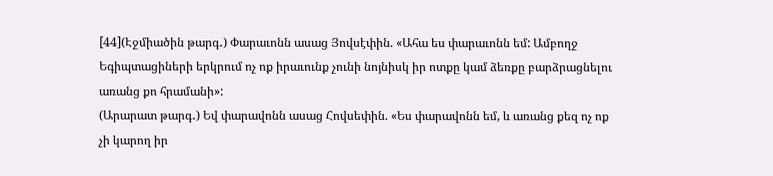[44](Էջմիածին թարգ․) Փարաւոնն ասաց Յովսէփին. «Ահա ես փարաւոնն եմ: Ամբողջ Եգիպտացիների երկրում ոչ ոք իրաւունք չունի նոյնիսկ իր ոտքը կամ ձեռքը բարձրացնելու առանց քո հրամանի»:
(Արարատ թարգ․) Եվ փարավոնն ասաց Հովսեփին. «Ես փարավոնն եմ, և առանց քեզ ոչ ոք չի կարող իր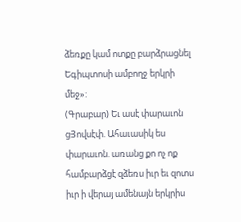ձեռքը կամ ոտքը բարձրացնել Եգիպտոսի ամբողջ երկրի մեջ»:
(Գրաբար) Եւ ասէ փարաւոն ցՅովսէփ. Ահաւասիկ ես փարաւոն. առանց քո ոչ ոք համբարձցէ զձեռս իւր եւ զոտս իւր ի վերայ ամենայն երկրիս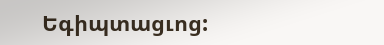Եգիպտացւոց: